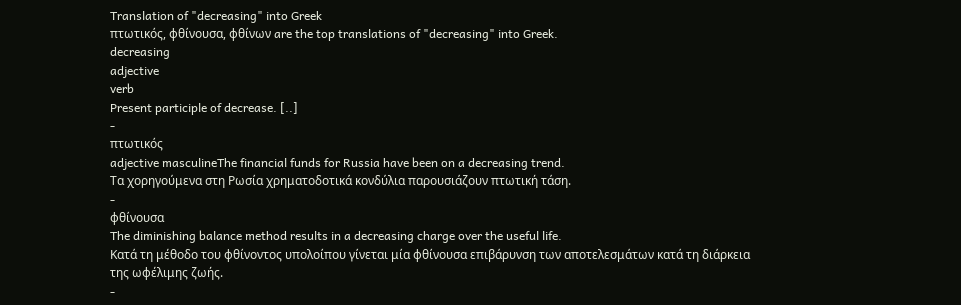Translation of "decreasing" into Greek
πτωτικός, φθίνουσα, φθίνων are the top translations of "decreasing" into Greek.
decreasing
adjective
verb
Present participle of decrease. [..]
-
πτωτικός
adjective masculineThe financial funds for Russia have been on a decreasing trend.
Τα χορηγούμενα στη Ρωσία χρηματοδοτικά κονδύλια παρουσιάζουν πτωτική τάση.
-
φθίνουσα
The diminishing balance method results in a decreasing charge over the useful life.
Κατά τη μέθοδο του φθίνοντος υπολοίπου γίνεται μία φθίνουσα επιβάρυνση των αποτελεσμάτων κατά τη διάρκεια της ωφέλιμης ζωής.
-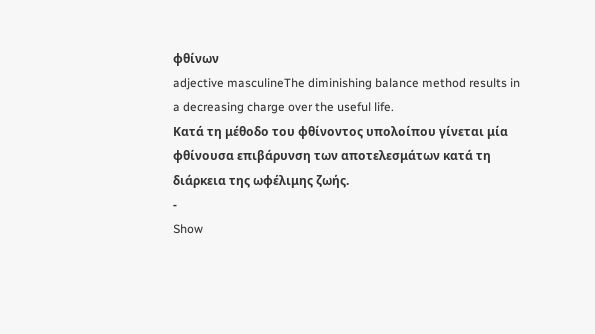φθίνων
adjective masculineThe diminishing balance method results in a decreasing charge over the useful life.
Κατά τη μέθοδο του φθίνοντος υπολοίπου γίνεται μία φθίνουσα επιβάρυνση των αποτελεσμάτων κατά τη διάρκεια της ωφέλιμης ζωής.
-
Show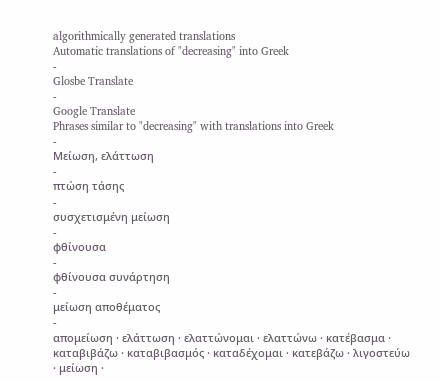algorithmically generated translations
Automatic translations of "decreasing" into Greek
-
Glosbe Translate
-
Google Translate
Phrases similar to "decreasing" with translations into Greek
-
Μείωση, ελάττωση
-
πτώση τάσης
-
συσχετισμένη μείωση
-
φθίνουσα
-
φθίνουσα συνάρτηση
-
μείωση αποθέματος
-
απομείωση · ελάττωση · ελαττώνομαι · ελαττώνω · κατέβασμα · καταβιβάζω · καταβιβασμός · καταδέχομαι · κατεβάζω · λιγοστεύω · μείωση ·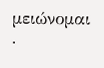μειώνομαι ·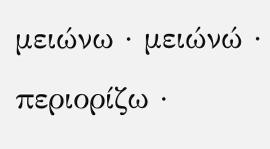μειώνω · μειώνώ · περιορίζω ·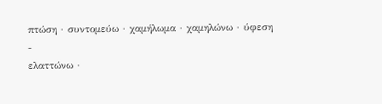πτώση · συντομεύω · χαμήλωμα · χαμηλώνω · ύφεση
-
ελαττώνω ·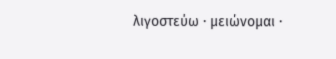λιγοστεύω · μειώνομαι ·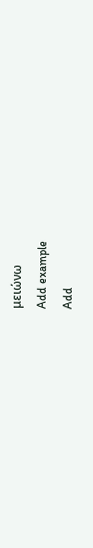μειώνω
Add example
Add